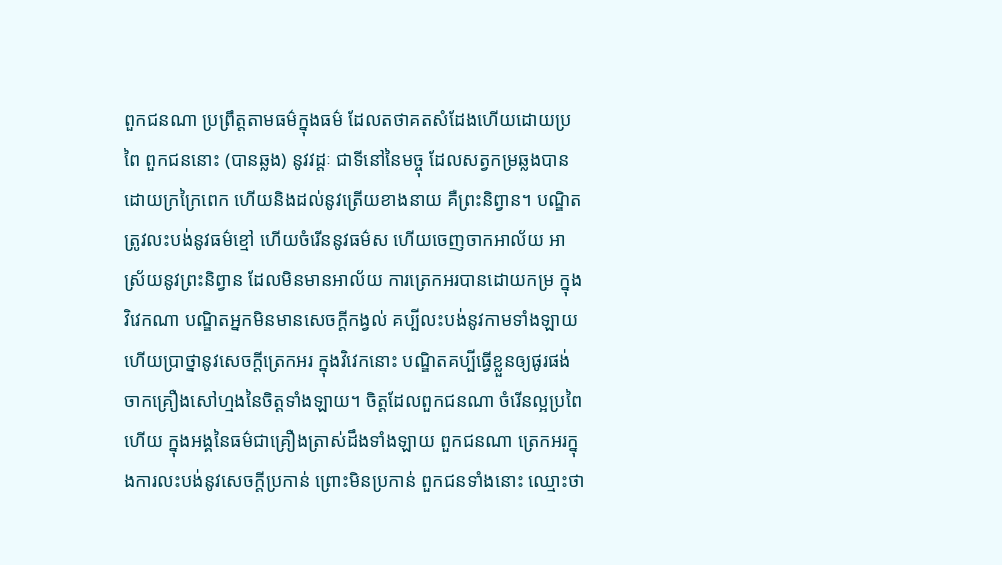ពួកជនណា ប្រព្រឹត្តតាមធម៌ក្នុងធម៌ ដែលតថាគតសំដែងហើយដោយប្រពៃ ពួកជននោះ (បានឆ្លង) នូវវដ្តៈ ជាទីនៅនៃមច្ចុ ដែលសត្វកម្រឆ្លងបាន ដោយក្រក្រៃពេក ហើយនិងដល់នូវត្រើយខាងនាយ គឺព្រះនិព្វាន។ បណ្ឌិតត្រូវលះបង់នូវធម៌ខ្មៅ ហើយចំរើននូវធម៌ស ហើយចេញចាកអាល័យ អាស្រ័យនូវព្រះនិព្វាន ដែលមិនមានអាល័យ ការត្រេកអរបានដោយកម្រ ក្នុងវិវេកណា បណ្ឌិតអ្នកមិនមានសេចក្តីកង្វល់ គប្បីលះបង់នូវកាមទាំងឡាយ ហើយប្រាថ្នានូវសេចក្តីត្រេកអរ ក្នុងវិវេកនោះ បណ្ឌិតគប្បីធ្វើខ្លួនឲ្យផូរផង់ចាកគ្រឿងសៅហ្មងនៃចិត្តទាំងឡាយ។ ចិត្តដែលពួកជនណា ចំរើនល្អប្រពៃហើយ ក្នុងអង្គនៃធម៌ជាគ្រឿងត្រាស់ដឹងទាំងឡាយ ពួកជនណា ត្រេកអរក្នុងការលះបង់នូវសេចក្តីប្រកាន់ ព្រោះមិនប្រកាន់ ពួកជនទាំងនោះ ឈ្មោះថា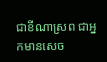ជាខីណាស្រព ជាអ្នកមានសេច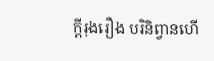ក្តីរុងរឿង បរិនិព្វានហើ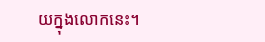យក្នុងលោកនេះ។